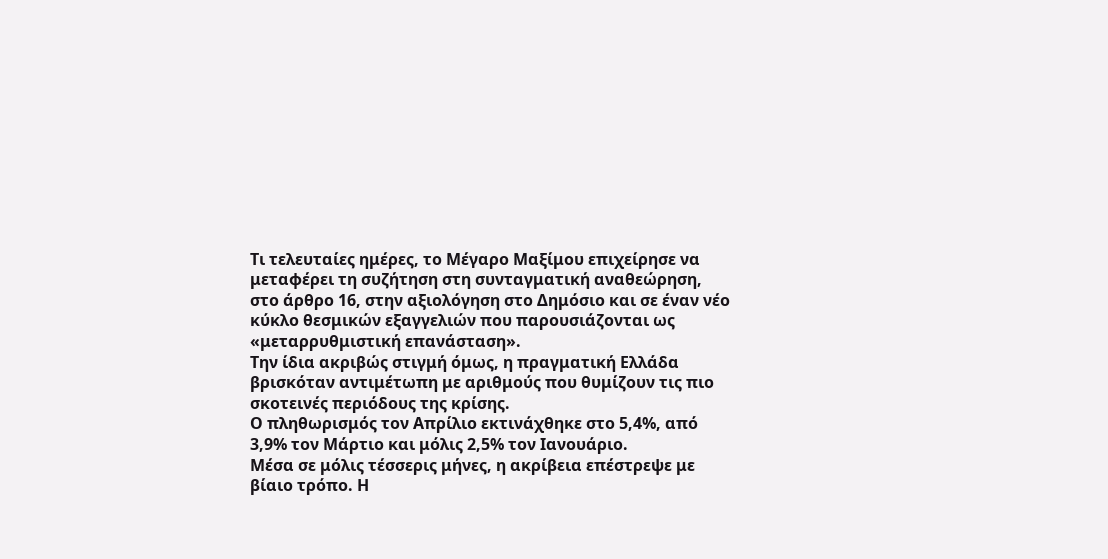Τι τελευταίες ημέρες, το Μέγαρο Μαξίμου επιχείρησε να μεταφέρει τη συζήτηση στη συνταγματική αναθεώρηση, στο άρθρο 16, στην αξιολόγηση στο Δημόσιο και σε έναν νέο κύκλο θεσμικών εξαγγελιών που παρουσιάζονται ως «μεταρρυθμιστική επανάσταση».
Την ίδια ακριβώς στιγμή όμως, η πραγματική Ελλάδα βρισκόταν αντιμέτωπη με αριθμούς που θυμίζουν τις πιο σκοτεινές περιόδους της κρίσης.
Ο πληθωρισμός τον Απρίλιο εκτινάχθηκε στο 5,4%, από 3,9% τον Μάρτιο και μόλις 2,5% τον Ιανουάριο.
Μέσα σε μόλις τέσσερις μήνες, η ακρίβεια επέστρεψε με βίαιο τρόπο. Η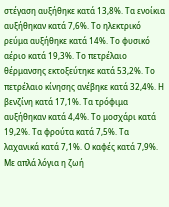στέγαση αυξήθηκε κατά 13,8%. Τα ενοίκια αυξήθηκαν κατά 7,6%. Το ηλεκτρικό ρεύμα αυξήθηκε κατά 14%. Το φυσικό αέριο κατά 19,3%. Το πετρέλαιο θέρμανσης εκτοξεύτηκε κατά 53,2%. Το πετρέλαιο κίνησης ανέβηκε κατά 32,4%. Η βενζίνη κατά 17,1%. Τα τρόφιμα αυξήθηκαν κατά 4,4%. Το μοσχάρι κατά 19,2%. Τα φρούτα κατά 7,5%. Τα λαχανικά κατά 7,1%. Ο καφές κατά 7,9%.
Με απλά λόγια η ζωή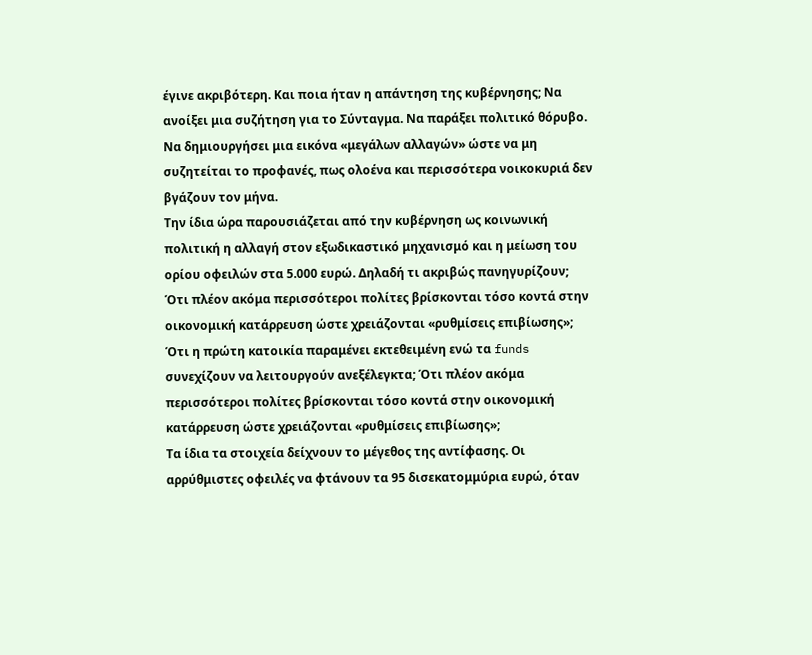έγινε ακριβότερη. Και ποια ήταν η απάντηση της κυβέρνησης; Να ανοίξει μια συζήτηση για το Σύνταγμα. Να παράξει πολιτικό θόρυβο. Να δημιουργήσει μια εικόνα «μεγάλων αλλαγών» ώστε να μη συζητείται το προφανές, πως ολοένα και περισσότερα νοικοκυριά δεν βγάζουν τον μήνα.
Την ίδια ώρα παρουσιάζεται από την κυβέρνηση ως κοινωνική πολιτική η αλλαγή στον εξωδικαστικό μηχανισμό και η μείωση του ορίου οφειλών στα 5.000 ευρώ. Δηλαδή τι ακριβώς πανηγυρίζουν;
Ότι πλέον ακόμα περισσότεροι πολίτες βρίσκονται τόσο κοντά στην οικονομική κατάρρευση ώστε χρειάζονται «ρυθμίσεις επιβίωσης»; Ότι η πρώτη κατοικία παραμένει εκτεθειμένη ενώ τα funds συνεχίζουν να λειτουργούν ανεξέλεγκτα; Ότι πλέον ακόμα περισσότεροι πολίτες βρίσκονται τόσο κοντά στην οικονομική κατάρρευση ώστε χρειάζονται «ρυθμίσεις επιβίωσης»;
Τα ίδια τα στοιχεία δείχνουν το μέγεθος της αντίφασης. Οι αρρύθμιστες οφειλές να φτάνουν τα 95 δισεκατομμύρια ευρώ, όταν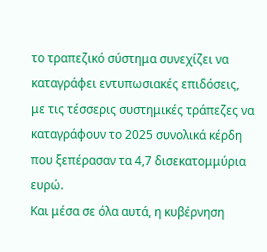το τραπεζικό σύστημα συνεχίζει να καταγράφει εντυπωσιακές επιδόσεις, με τις τέσσερις συστημικές τράπεζες να καταγράφουν το 2025 συνολικά κέρδη που ξεπέρασαν τα 4,7 δισεκατομμύρια ευρώ.
Και μέσα σε όλα αυτά, η κυβέρνηση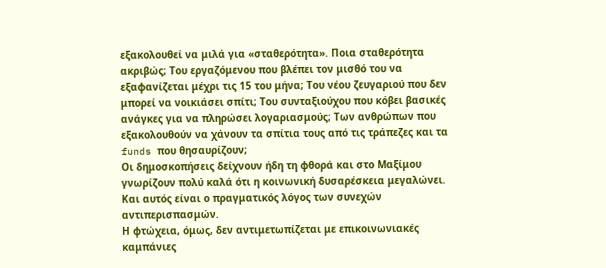εξακολουθεί να μιλά για «σταθερότητα». Ποια σταθερότητα ακριβώς; Του εργαζόμενου που βλέπει τον μισθό του να εξαφανίζεται μέχρι τις 15 του μήνα; Του νέου ζευγαριού που δεν μπορεί να νοικιάσει σπίτι; Του συνταξιούχου που κόβει βασικές ανάγκες για να πληρώσει λογαριασμούς; Των ανθρώπων που εξακολουθούν να χάνουν τα σπίτια τους από τις τράπεζες και τα funds που θησαυρίζουν;
Οι δημοσκοπήσεις δείχνουν ήδη τη φθορά και στο Μαξίμου γνωρίζουν πολύ καλά ότι η κοινωνική δυσαρέσκεια μεγαλώνει. Και αυτός είναι ο πραγματικός λόγος των συνεχών αντιπερισπασμών.
Η φτώχεια, όμως, δεν αντιμετωπίζεται με επικοινωνιακές καμπάνιες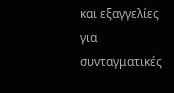και εξαγγελίες για συνταγματικές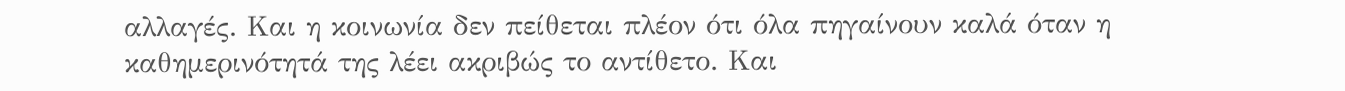αλλαγές. Και η κοινωνία δεν πείθεται πλέον ότι όλα πηγαίνουν καλά όταν η καθημερινότητά της λέει ακριβώς το αντίθετο. Και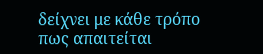δείχνει με κάθε τρόπο πως απαιτείται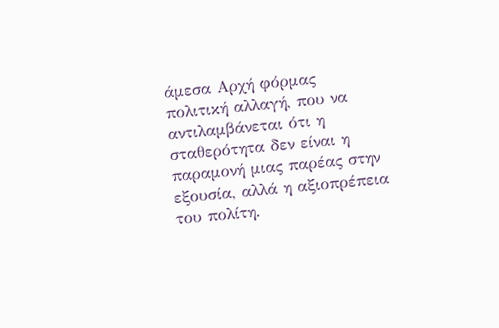άμεσα Αρχή φόρμας
πολιτική αλλαγή, που να αντιλαμβάνεται ότι η σταθερότητα δεν είναι η παραμονή μιας παρέας στην εξουσία, αλλά η αξιοπρέπεια του πολίτη.